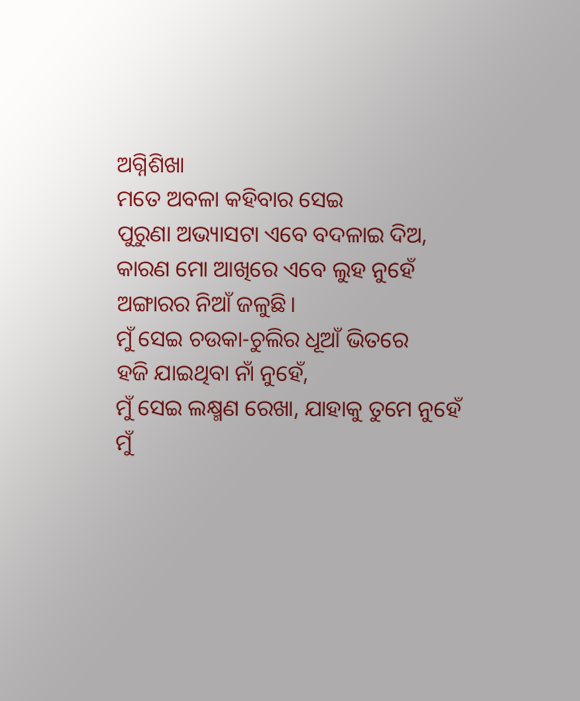ଅଗ୍ନିଶିଖା
ମତେ ଅବଳା କହିବାର ସେଇ
ପୁରୁଣା ଅଭ୍ୟାସଟା ଏବେ ବଦଳାଇ ଦିଅ,
କାରଣ ମୋ ଆଖିରେ ଏବେ ଲୁହ ନୁହେଁ
ଅଙ୍ଗାରର ନିଆଁ ଜଳୁଛି।
ମୁଁ ସେଇ ଚଉକା-ଚୁଲିର ଧୂଆଁ ଭିତରେ
ହଜି ଯାଇଥିବା ନାଁ ନୁହେଁ,
ମୁଁ ସେଇ ଲକ୍ଷ୍ମଣ ରେଖା, ଯାହାକୁ ତୁମେ ନୁହେଁ
ମୁଁ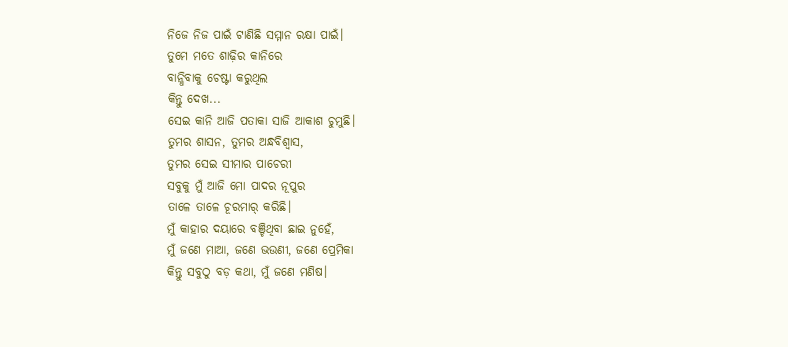ନିଜେ ନିଜ ପାଇଁ ଟାଣିଛି ସମ୍ମାନ ରକ୍ଷା ପାଇଁ।
ତୁମେ ମତେ ଶାଢ଼ିର କାନିରେ
ବାନ୍ଧିବାକୁ ଚେଷ୍ଟା କରୁଥିଲ
କିନ୍ତୁ ଦେଖ...
ସେଇ କାନି ଆଜି ପତାକା ସାଜି ଆକାଶ ଚୁମୁଛି।
ତୁମର ଶାସନ, ତୁମର ଅନ୍ଧବିଶ୍ୱାସ,
ତୁମର ସେଇ ସୀମାର ପାଚେରୀ
ସବୁକୁ ମୁଁ ଆଜି ମୋ ପାଦର ନୂପୁର
ତାଳେ ତାଳେ ଚୂରମାର୍ କରିଛି।
ମୁଁ କାହାର ଦୟାରେ ବଞ୍ଚିଥିବା ଛାଇ ନୁହେଁ,
ମୁଁ ଜଣେ ମାଆ, ଜଣେ ଭଉଣୀ, ଜଣେ ପ୍ରେମିକା
କିନ୍ତୁ ସବୁଠୁ ବଡ଼ କଥା, ମୁଁ ଜଣେ ମଣିଷ।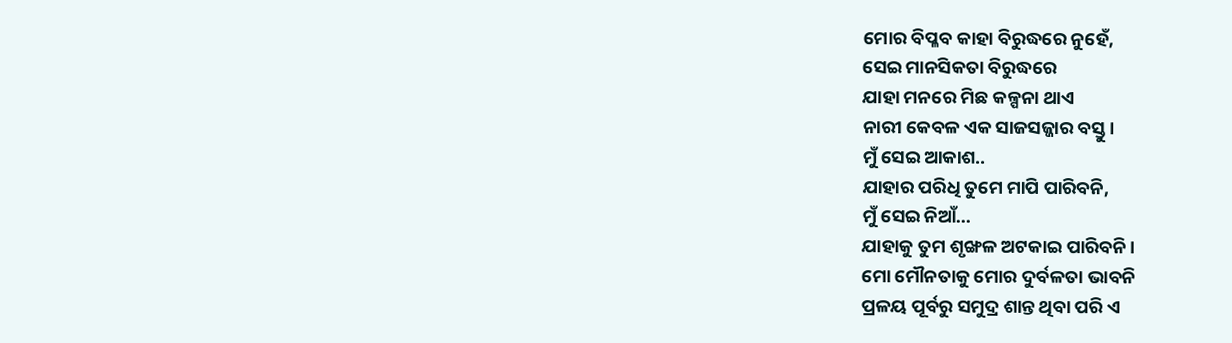ମୋର ବିପ୍ଳବ କାହା ବିରୁଦ୍ଧରେ ନୁହେଁ,
ସେଇ ମାନସିକତା ବିରୁଦ୍ଧରେ
ଯାହା ମନରେ ମିଛ କଳ୍ପନା ଥାଏ
ନାରୀ କେବଳ ଏକ ସାଜସଜ୍ଜାର ବସ୍ତୁ।
ମୁଁ ସେଇ ଆକାଶ..
ଯାହାର ପରିଧି ତୁମେ ମାପି ପାରିବନି,
ମୁଁ ସେଇ ନିଆଁ...
ଯାହାକୁ ତୁମ ଶୃଙ୍ଖଳ ଅଟକାଇ ପାରିବନି।
ମୋ ମୌନତାକୁ ମୋର ଦୁର୍ବଳତା ଭାବନି
ପ୍ରଳୟ ପୂର୍ବରୁ ସମୁଦ୍ର ଶାନ୍ତ ଥିବା ପରି ଏ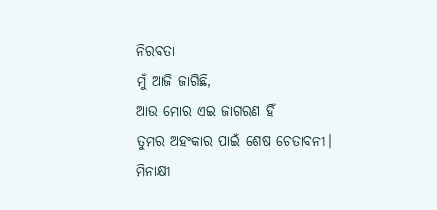ନିରବତା
ମୁଁ ଆଜି ଜାଗିଛି,
ଆଉ ମୋର ଏଇ ଜାଗରଣ ହିଁ
ତୁମର ଅହଂକାର ପାଇଁ ଶେଷ ଚେତାବନୀ।
ମିନାକ୍ଷୀ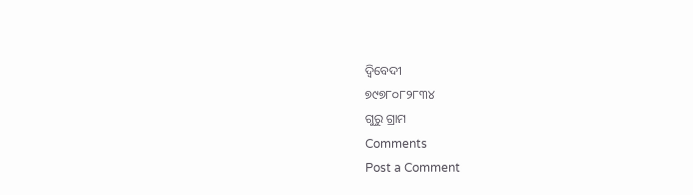ଦ୍ବିବେଦୀ
୭୯୭୮୦୮୨୮୩୪
ଗୁରୁ ଗ୍ରାମ
Comments
Post a Comment